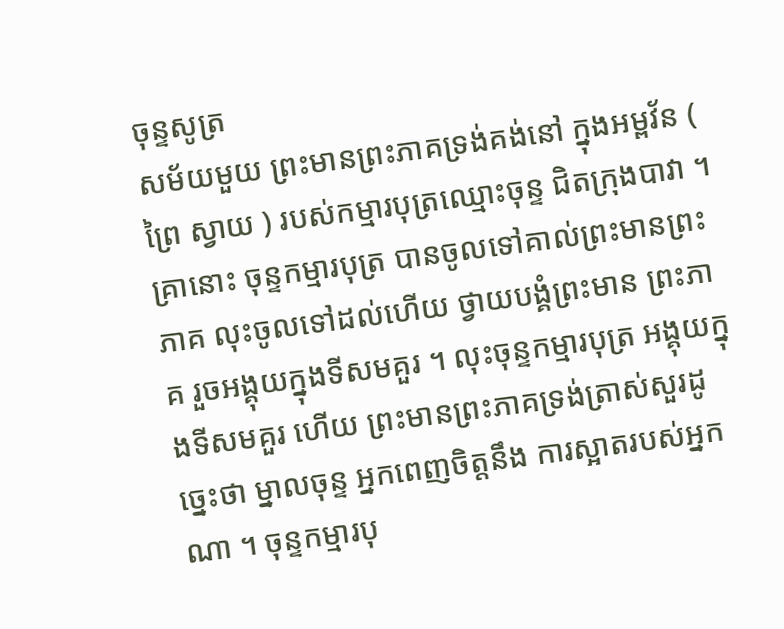ចុន្ទសូត្រ
សម័យមួយ ព្រះមានព្រះភាគទ្រង់គង់នៅ ក្នុងអម្ពវ័ន ( ព្រៃ ស្វាយ ) របស់កម្មារបុត្រឈ្មោះចុន្ទ ជិតក្រុងបាវា ។ គ្រានោះ ចុន្ទកម្មារបុត្រ បានចូលទៅគាល់ព្រះមានព្រះភាគ លុះចូលទៅដល់ហើយ ថ្វាយបង្គំព្រះមាន ព្រះភាគ រួចអង្គុយក្នុងទីសមគួរ ។ លុះចុន្ទកម្មារបុត្រ អង្គុយក្នុងទីសមគួរ ហើយ ព្រះមានព្រះភាគទ្រង់ត្រាស់សួរដូច្នេះថា ម្នាលចុន្ទ អ្នកពេញចិត្តនឹង ការស្អាតរបស់អ្នកណា ។ ចុន្ទកម្មារបុ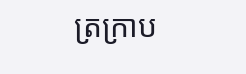ត្រក្រាប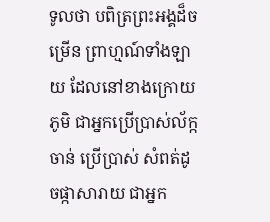ទូលថា បពិត្រព្រះអង្គដ៏ចម្រើន ព្រាហ្មណ៍ទាំងឡាយ ដែលនៅខាងក្រោយភូមិ ជាអ្នកប្រើប្រាស់ល័ក្កចាន់ ប្រើប្រាស់ សំពត់ដូចផ្កាសារាយ ជាអ្នក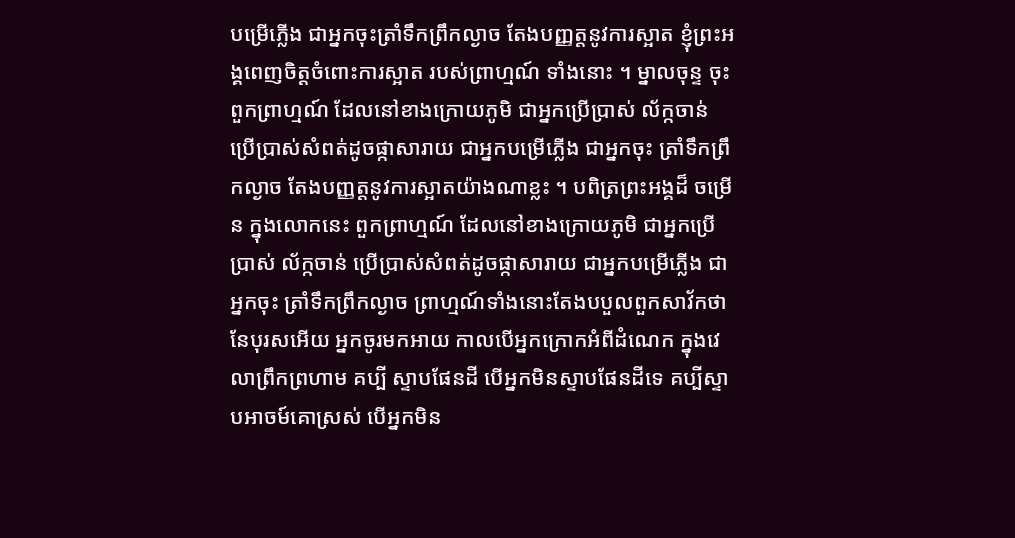បម្រើភ្លើង ជាអ្នកចុះត្រាំទឹកព្រឹកល្ងាច តែងបញ្ញត្តនូវការស្អាត ខ្ញុំព្រះអង្គពេញចិត្តចំពោះការស្អាត របស់ព្រាហ្មណ៍ ទាំងនោះ ។ ម្នាលចុន្ទ ចុះពួកព្រាហ្មណ៍ ដែលនៅខាងក្រោយភូមិ ជាអ្នកប្រើប្រាស់ ល័ក្កចាន់ ប្រើប្រាស់សំពត់ដូចផ្កាសារាយ ជាអ្នកបម្រើភ្លើង ជាអ្នកចុះ ត្រាំទឹកព្រឹកល្ងាច តែងបញ្ញត្តនូវការស្អាតយ៉ាងណាខ្លះ ។ បពិត្រព្រះអង្គដ៏ ចម្រើន ក្នុងលោកនេះ ពួកព្រាហ្មណ៍ ដែលនៅខាងក្រោយភូមិ ជាអ្នកប្រើប្រាស់ ល័ក្កចាន់ ប្រើប្រាស់សំពត់ដូចផ្កាសារាយ ជាអ្នកបម្រើភ្លើង ជាអ្នកចុះ ត្រាំទឹកព្រឹកល្ងាច ព្រាហ្មណ៍ទាំងនោះតែងបបួលពួកសាវ័កថា នែបុរសអើយ អ្នកចូរមកអាយ កាលបើអ្នកក្រោកអំពីដំណេក ក្នុងវេលាព្រឹកព្រហាម គប្បី ស្ទាបផែនដី បើអ្នកមិនស្ទាបផែនដីទេ គប្បីស្ទាបអាចម៍គោស្រស់ បើអ្នកមិន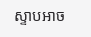ស្ទាបអាច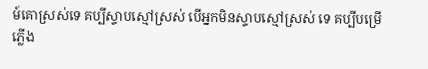ម៍គោស្រស់ទេ គប្បីស្ទាបស្មៅស្រស់ បើអ្នកមិនស្ទាបស្មៅស្រស់ ទេ គប្បីបម្រើភ្លើង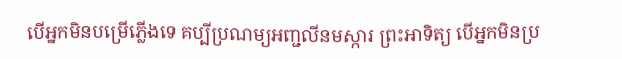បើអ្នកមិនបម្រើភ្លើងទេ គប្បីប្រណម្យអញ្ជលីនមស្ការ ព្រះអាទិត្យ បើអ្នកមិនប្រ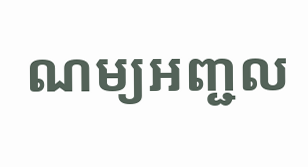ណម្យអញ្ជល